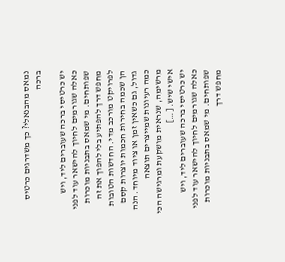נמאס מהבנאלי? כך משדרגים כרטיס ברכה

יש כרטיסי ברכה שעוברים ליד, ויש כאלה שגורמים לחיוך להישאר עוד לפני שפותחים. מי שמאס בתבניות מוכרות מחפש דרך להפתיע בלי להפוך את זה לפרויקט מורכב מדי. החדשות הטובות הן שכמה בחירות חכמות יוצרות קסם גדול, גם כשאין זמן או ציוד מיוחד. הנה כמה רעיונות שמייצרים תוצאה מרשימה, שנראית מושקעת ומרגישה הכי אישי שיש. […]
יש כרטיסי ברכה שעוברים ליד, ויש כאלה שגורמים לחיוך להישאר עוד לפני שפותחים. מי שמאס בתבניות מוכרות מחפש דרך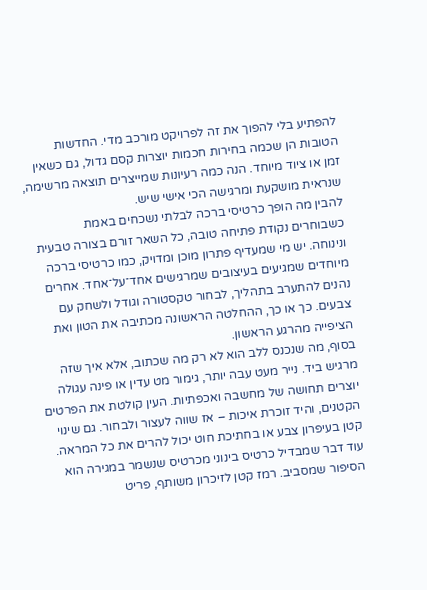להפתיע בלי להפוך את זה לפרויקט מורכב מדי. החדשות הטובות הן שכמה בחירות חכמות יוצרות קסם גדול, גם כשאין זמן או ציוד מיוחד. הנה כמה רעיונות שמייצרים תוצאה מרשימה, שנראית מושקעת ומרגישה הכי אישי שיש.
להבין מה הופך כרטיסי ברכה לבלתי נשכחים באמת
כשבוחרים נקודת פתיחה טובה, כל השאר זורם בצורה טבעית ונינוחה. יש מי שמעדיף פתרון מוכן ומדויק, כמו כרטיסי ברכה מיוחדים שמגיעים בעיצובים שמרגישים אחד־על־אחד. אחרים נהנים להתערב בתהליך, לבחור טקסטורה וגודל ולשחק עם צבעים. כך או כך, ההחלטה הראשונה מכתיבה את הטון ואת הציפייה מהרגע הראשון.
בסוף, מה שנכנס ללב הוא לא רק מה שכתוב, אלא איך שזה מרגיש ביד. נייר מעט עבה יותר, גימור מט עדין או פינה עגולה יוצרים תחושה של מחשבה ואכפתיות. העין קולטת את הפרטים הקטנים, והיד זוכרת איכות – אז שווה לעצור ולבחור. גם שינוי קטן בעיפרון צבע או בחתיכת חוט יכול להרים את כל המראה.
עוד דבר שמבדיל כרטיס בינוני מכרטיס שנשמר במגירה הוא הסיפור שמסביב. רמז קטן לזיכרון משותף, פריט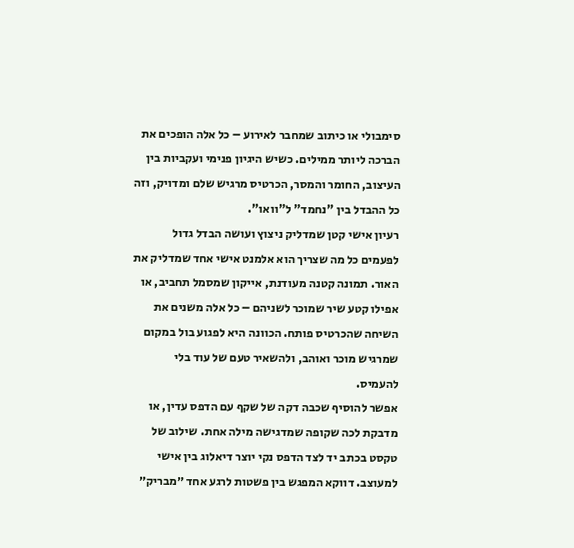סימבולי או כיתוב שמחבר לאירוע – כל אלה הופכים את הברכה ליותר ממילים. כשיש היגיון פנימי ועקביות בין העיצוב, החומר והמסר, הכרטיס מרגיש שלם ומדויק, וזה כל ההבדל בין "נחמד" ל"וואו".
רעיון אישי קטן שמדליק ניצוץ ועושה הבדל גדול
לפעמים כל מה שצריך הוא אלמנט אישי אחד שמדליק את האור. תמונה קטנה מעודנת, אייקון שמסמל תחביב, או אפילו קטע שיר שמוכר לשניהם – כל אלה משנים את השיחה שהכרטיס פותח. הכוונה היא לפגוע בול במקום שמרגיש מוכר ואוהב, ולהשאיר טעם של עוד בלי להעמיס.
אפשר להוסיף שכבה דקה של שקף עם הדפס עדין, או מדבקת לכה שקופה שמדגישה מילה אחת. שילוב של טקסט בכתב יד לצד הדפס נקי יוצר דיאלוג בין אישי למעוצב. דווקא המפגש בין פשטות לרגע אחד ״מבריק״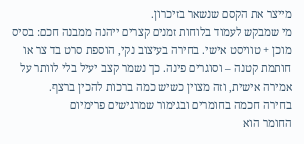מייצר את הקסם שנשאר בזיכרון.
מי שמבקש לעמוד בלוחות זמנים קצרים ייהנה ממבנה חכם: בסיס מוכן + טוויסט אישי. בחירה בעיצוב נקי, הוספת סרט בד צר או חותמת קטנה – וסוגרים פינה. כך נשמר קצב יעיל בלי לוותר על אמירה אישית, וזה מצוין כשיש כמה ברכות להכין ברצף.
בחירה חכמה בחומרים ובגימור שמרגישים פרימיום
החומר הוא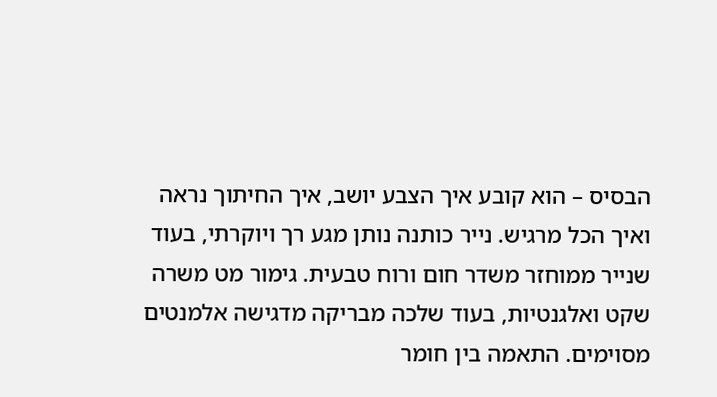הבסיס – הוא קובע איך הצבע יושב, איך החיתוך נראה ואיך הכל מרגיש. נייר כותנה נותן מגע רך ויוקרתי, בעוד שנייר ממוחזר משדר חום ורוח טבעית. גימור מט משרה שקט ואלגנטיות, בעוד שלכה מבריקה מדגישה אלמנטים מסוימים. התאמה בין חומר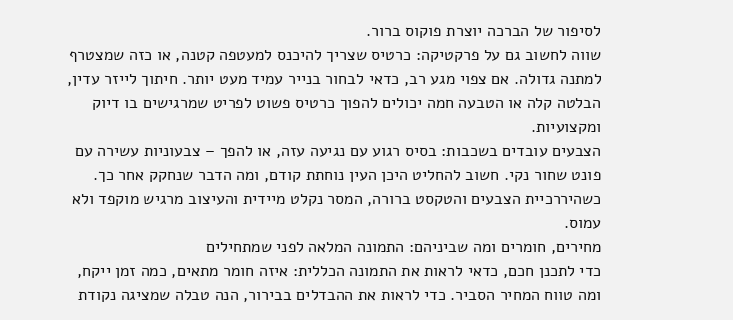לסיפור של הברכה יוצרת פוקוס ברור.
שווה לחשוב גם על פרקטיקה: כרטיס שצריך להיכנס למעטפה קטנה, או כזה שמצטרף למתנה גדולה. אם צפוי מגע רב, כדאי לבחור בנייר עמיד מעט יותר. חיתוך לייזר עדין, הבלטה קלה או הטבעה חמה יכולים להפוך כרטיס פשוט לפריט שמרגישים בו דיוק ומקצועיות.
הצבעים עובדים בשכבות: בסיס רגוע עם נגיעה עזה, או להפך – צבעוניות עשירה עם פונט שחור נקי. חשוב להחליט היכן העין נוחתת קודם, ומה הדבר שנחקק אחר כך. כשהיררכיית הצבעים והטקסט ברורה, המסר נקלט מיידית והעיצוב מרגיש מוקפד ולא עמוס.
מחירים, חומרים ומה שביניהם: התמונה המלאה לפני שמתחילים
כדי לתכנן חכם, כדאי לראות את התמונה הכללית: איזה חומר מתאים, כמה זמן ייקח, ומה טווח המחיר הסביר. כדי לראות את ההבדלים בבירור, הנה טבלה שמציגה נקודת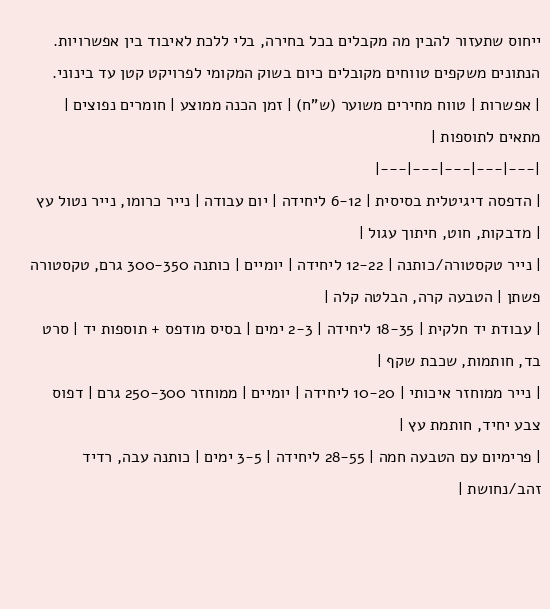ייחוס שתעזור להבין מה מקבלים בכל בחירה, בלי ללכת לאיבוד בין אפשרויות. הנתונים משקפים טווחים מקובלים כיום בשוק המקומי לפרויקט קטן עד בינוני.
| אפשרות | טווח מחירים משוער (ש"ח) | זמן הכנה ממוצע | חומרים נפוצים | מתאים לתוספות |
|---|---|---|---|---|
| הדפסה דיגיטלית בסיסית | 6-12 ליחידה | יום עבודה | נייר כרומו, נייר נטול עץ | מדבקות, חוט, חיתוך עגול |
| נייר טקסטורה/כותנה | 12-22 ליחידה | יומיים | כותנה 300-350 גרם, טקסטורה פשתן | הטבעה קרה, הבלטה קלה |
| עבודת יד חלקית | 18-35 ליחידה | 2-3 ימים | בסיס מודפס + תוספות יד | סרט בד, חותמות, שכבת שקף |
| נייר ממוחזר איכותי | 10-20 ליחידה | יומיים | ממוחזר 250-300 גרם | דפוס צבע יחיד, חותמת עץ |
| פרימיום עם הטבעה חמה | 28-55 ליחידה | 3-5 ימים | כותנה עבה, רדיד זהב/נחושת |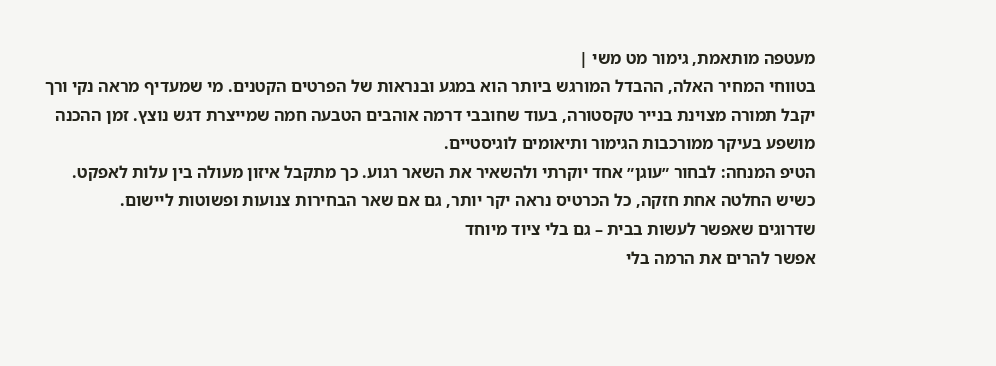מעטפה מותאמת, גימור מט משי |
בטווחי המחיר האלה, ההבדל המורגש ביותר הוא במגע ובנראות של הפרטים הקטנים. מי שמעדיף מראה נקי ורך יקבל תמורה מצוינת בנייר טקסטורה, בעוד שחובבי דרמה אוהבים הטבעה חמה שמייצרת דגש נוצץ. זמן ההכנה מושפע בעיקר ממורכבות הגימור ותיאומים לוגיסטיים.
הטיפ המנחה: לבחור ״עוגן״ אחד יוקרתי ולהשאיר את השאר רגוע. כך מתקבל איזון מעולה בין עלות לאפקט. כשיש החלטה אחת חזקה, כל הכרטיס נראה יקר יותר, גם אם שאר הבחירות צנועות ופשוטות ליישום.
שדרוגים שאפשר לעשות בבית – גם בלי ציוד מיוחד
אפשר להרים את הרמה בלי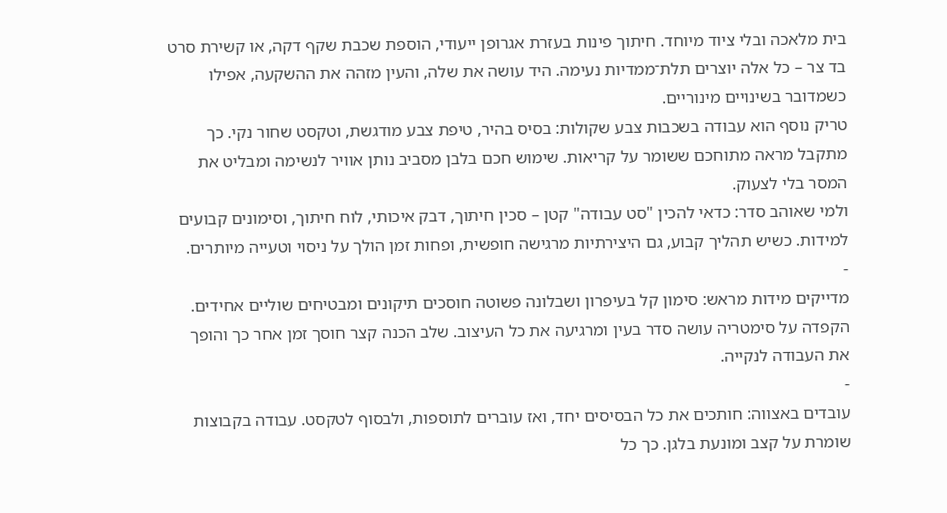בית מלאכה ובלי ציוד מיוחד. חיתוך פינות בעזרת אגרופן ייעודי, הוספת שכבת שקף דקה, או קשירת סרט בד צר – כל אלה יוצרים תלת־ממדיות נעימה. היד עושה את שלה, והעין מזהה את ההשקעה, אפילו כשמדובר בשינויים מינוריים.
טריק נוסף הוא עבודה בשכבות צבע שקולות: בסיס בהיר, טיפת צבע מודגשת, וטקסט שחור נקי. כך מתקבל מראה מתוחכם ששומר על קריאות. שימוש חכם בלבן מסביב נותן אוויר לנשימה ומבליט את המסר בלי לצעוק.
ולמי שאוהב סדר: כדאי להכין "סט עבודה" קטן – סכין חיתוך, דבק איכותי, לוח חיתוך, וסימונים קבועים למידות. כשיש תהליך קבוע, גם היצירתיות מרגישה חופשית, ופחות זמן הולך על ניסוי וטעייה מיותרים.
-
מדייקים מידות מראש: סימון קל בעיפרון ושבלונה פשוטה חוסכים תיקונים ומבטיחים שוליים אחידים. הקפדה על סימטריה עושה סדר בעין ומרגיעה את כל העיצוב. שלב הכנה קצר חוסך זמן אחר כך והופך את העבודה לנקייה.
-
עובדים באצווה: חותכים את כל הבסיסים יחד, ואז עוברים לתוספות, ולבסוף לטקסט. עבודה בקבוצות שומרת על קצב ומונעת בלגן. כך כל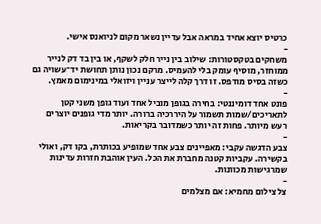כרטיס יוצא אחיד במראה אבל עדיין נשאר מקום לניואנס אישי.
-
משחקים בטקסטורות: שילוב בין נייר חלק לשקף, או בין בד דק לנייר ממוחזר, מוסיף עומק בלי להעמיס. מרקם נכון נותן תחושת יד־עשויה גם כשזה בסיס מודפס. זו דרך קלה לייצר עניין ויזואלי במינימום מאמץ.
-
פונט אחד דומיננטי: בחירה בגופן מוביל אחד ועוד גופן משני קטן לתאריכים/שמות תשמור על היררכיה ברורה. יותר מדי גופנים יוצרים רעש מיותר. פחות זה יותר כשמדובר בקריאות.
-
צבע הדגשה עקבי: מאפיינים צבע אחד שמופיע בכותרת, בקו דק, ואולי בקשירה. עקביות קטנה מחברת את הכל. העין אוהבת חזרות עדינות שמרגישות מכוונות.
-
צל צילום מחמיא: אם מצלמים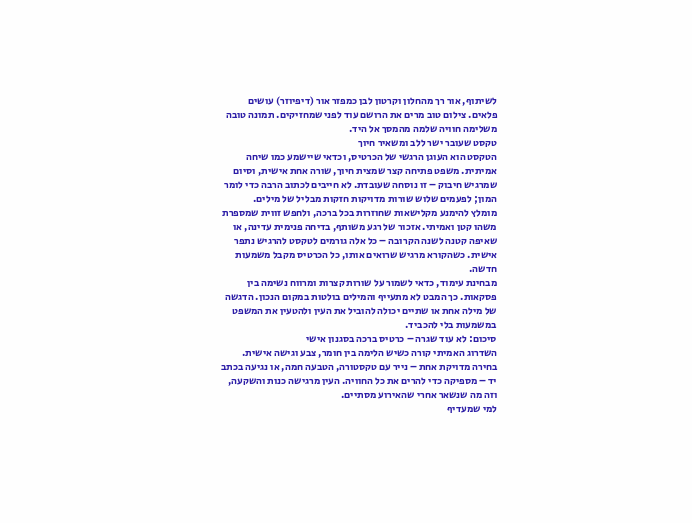לשיתוף, אור רך מהחלון וקרטון לבן כמפזר אור (דיפיוזר) עושים פלאים. צילום טוב מרים את הרושם עוד לפני שמחזיקים. תמונה טובה משלימה חוויה שלמה מהמסך אל היד.
טקסט שעובר ישר ללב ומשאיר חיוך
הטקסט הוא העוגן הרגשי של הכרטיס, וכדאי שיישמע כמו שיחה אמיתית. משפט פתיחה קצר שמצית חיוך, שורה אחת אישית, וסיום שמרגיש חיבוק – זו נוסחה שעובדת. לא חייבים לכתוב הרבה כדי לומר המון; לפעמים שלוש שורות מדויקות חזקות מבליל של מילים.
מומלץ להימנע מקלישאות שחוזרות בכל ברכה, ולחפש זווית שמספרת משהו קטן ואמיתי. אזכור של רגע משותף, בדיחה פנימית עדינה, או שאיפה קטנה לשנה הקרובה – כל אלה גורמים לטקסט להרגיש נתפר אישית. כשהקורא מרגיש שרואים אותו, כל הכרטיס מקבל משמעות חדשה.
מבחינת עימוד, כדאי לשמור על שורות קצרות ומרווח נשימה בין פסקאות. כך המבט לא מתעייף והמילים בולטות במקום הנכון. הדגשה של מילה אחת או שתיים יכולה להוביל את העין ולהטעין את המשפט במשמעות בלי להכביד.
סיכום: לא עוד שגרה – כרטיס ברכה בסגנון אישי
השדרוג האמיתי קורה כשיש הלימה בין חומר, צבע וגישה אישית. בחירה מדויקת אחת – נייר עם טקסטורה, הטבעה חמה, או נגיעה בכתב יד – מספיקה כדי להרים את כל החוויה. העין מרגישה כנות והשקעה, וזה מה שנשאר אחרי שהאירוע מסתיים.
למי שמעדיף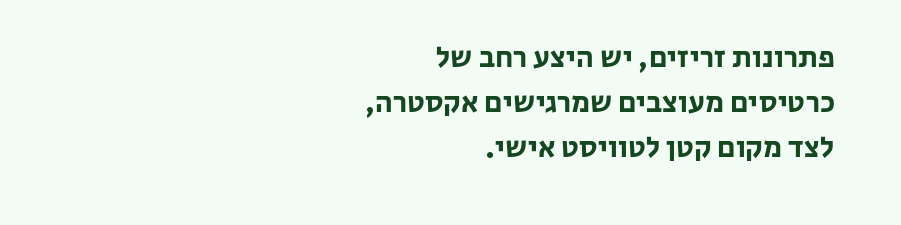פתרונות זריזים, יש היצע רחב של כרטיסים מעוצבים שמרגישים אקסטרה, לצד מקום קטן לטוויסט אישי.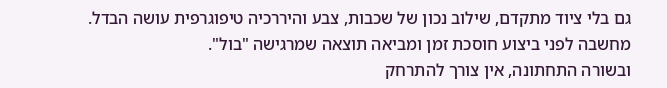גם בלי ציוד מתקדם, שילוב נכון של שכבות, צבע והיררכיה טיפוגרפית עושה הבדל. מחשבה לפני ביצוע חוסכת זמן ומביאה תוצאה שמרגישה "בול".
ובשורה התחתונה, אין צורך להתרחק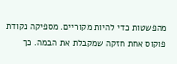מהפשטות כדי להיות מקוריים. מספיקה נקודת פוקוס אחת חזקה שמקבלת את הבמה. כך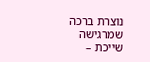נוצרת ברכה שמרגישה שייכת –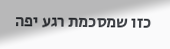כזו שמסכמת רגע יפה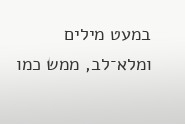במעט מילים ומלא־לב, ממש כמו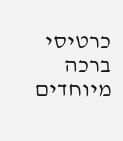כרטיסי ברכה מיוחדים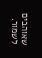שאוהבים לשמור.